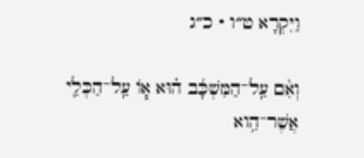וַיִּקְרָא ט״ו · כ״ג

וְאִ֨ם עַֽל־הַמִּשְׁכָּ֜ב ה֗וּא א֧וֹ עַֽל־הַכְּלִ֛י אֲשֶׁר־הִ֥וא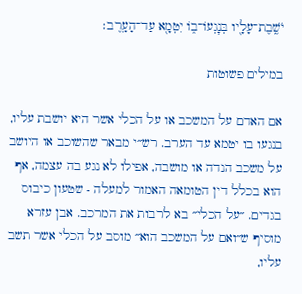יֹשֶֽׁבֶת־עָלָ֖יו בְּנׇגְעוֹ־ב֑וֹ יִטְמָ֖א עַד־הָעָֽרֶב׃

במילים פשוטות

אם האדם על המשכב או על הכלי אשר היא יושבת עליו, בנגעו בו יטמא עד הערב. רש״י מבאר שהשוכב או היושב על משכב הנדה או מושבה, אפילו לא נגע בה עצמה, אף הוא בכלל דין הטומאה האמור למעלה - שטעון כיבוס בגדים. ״על הכלי״ בא לרבות את המרכב. אבן עזרא מוסיף ש״ואם על המשכב הוא״ מוסב על הכלי אשר תשב עליו,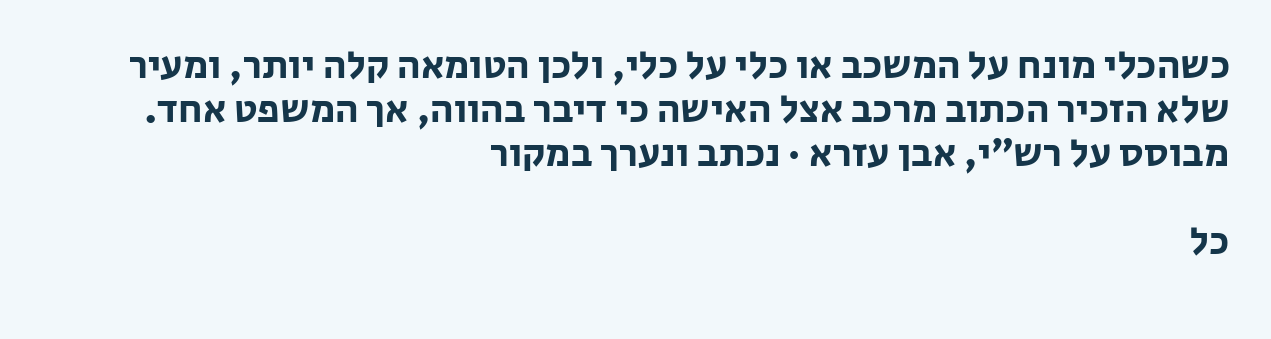כשהכלי מונח על המשכב או כלי על כלי, ולכן הטומאה קלה יותר, ומעיר שלא הזכיר הכתוב מרכב אצל האישה כי דיבר בהווה, אך המשפט אחד.
מבוסס על רש״י, אבן עזרא · נכתב ונערך במקור

כל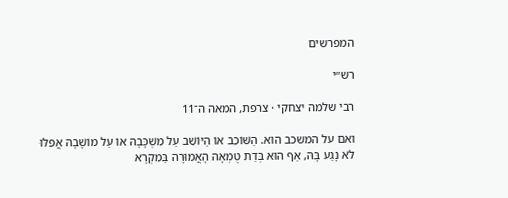המפרשים

רש״י

רבי שלמה יצחקי · צרפת, המאה ה־11

ואם על המשכב הוא. הַשּׁוֹכֵב אוֹ הַיּוֹשֵׁב עַל מִשְׁכָּבָהּ אוֹ עַל מוֹשָׁבָהּ אֲפִלּוּ לֹא נָגַע בָּהּ, אַף הוּא בְּדַת טֻמְאָה הָאֲמוּרָה בַּמִקְרָא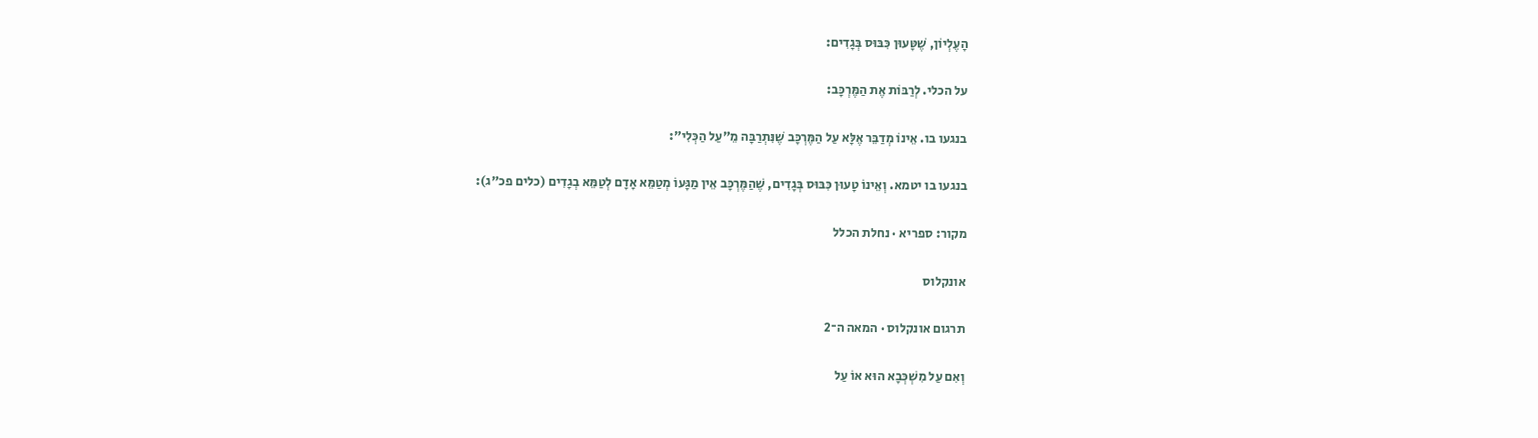הָעֶלְיוֹן, שֶׁטָּעוּן כִּבּוּס בְּגָדִים:

על הכלי. לְרַבּוֹת אֶת הַמֶּרְכָּב:

בנגעו בו. אֵינוֹ מְדַבֵּר אֶלָּא עַל הַמֶּרְכָּב שֶׁנִּתְרַבָּה מֵ"עַל הַכְּלִי":

בנגעו בו יטמא. וְאֵינוֹ טָעוּן כִּבּוּס בְּגָדִים, שֶׁהַמֶּרְכָּב אֵין מַגָּעוֹ מְטַמֵּא אָדָם לְטַמֵּא בְגָדִים (כלים פכ"ג):

מקור: ספריא · נחלת הכלל

אונקלוס

תרגום אונקלוס · המאה ה־2

וְאִם עַל מִשְׁכְּבָא הוּא אוֹ עַל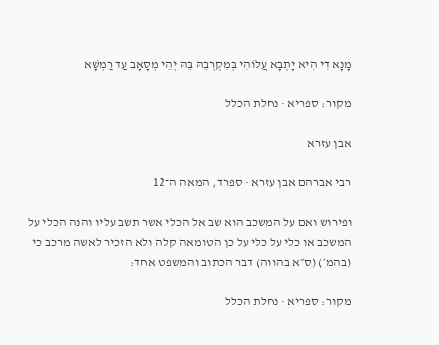מָנָא דִי הִיא יָתְבָא עֲלוֹהִי בְּמִקְרְבֵהּ בֵּהּ יְהֵי מְסָאָב עַד רַמְשָׁא

מקור: ספריא · נחלת הכלל

אבן עזרא

רבי אברהם אבן עזרא · ספרד, המאה ה־12

ופירוש ואם על המשכב הוא שב אל הכלי אשר תשב עליו והנה הכלי על המשכב או כלי על כלי על כן הטומאה קלה ולא הזכיר לאשה מרכב כי (בהמ׳) (ס״א בהווה) דבר הכתוב והמשפט אחד:

מקור: ספריא · נחלת הכלל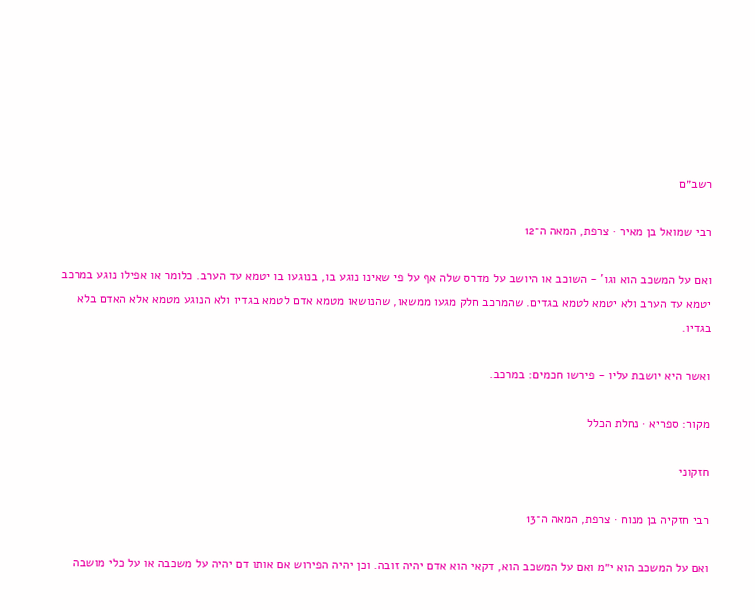רשב״ם

רבי שמואל בן מאיר · צרפת, המאה ה־12

ואם על המשכב הוא וגו' - השוכב או היושב על מדרס שלה אף על פי שאינו נוגע בו, בנוגעו בו יטמא עד הערב. כלומר או אפילו נוגע במרכב יטמא עד הערב ולא יטמא לטמא בגדים. שהמרכב חלק מגעו ממשאו, שהנושאו מטמא אדם לטמא בגדיו ולא הנוגע מטמא אלא האדם בלא בגדיו.

ואשר היא יושבת עליו - פירשו חכמים: במרכב.

מקור: ספריא · נחלת הכלל

חזקוני

רבי חזקיה בן מנוח · צרפת, המאה ה־13

ואם על המשכב הוא י״מ ואם על המשכב הוא, דקאי הוא אדם יהיה זובה. וכן יהיה הפירוש אם אותו דם יהיה על משכבה או על כלי מושבה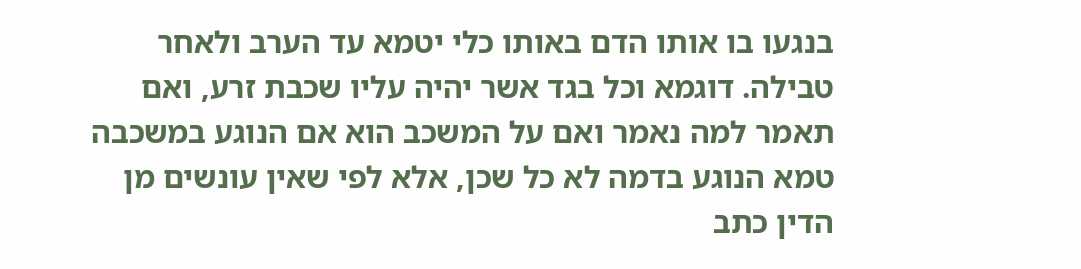בנגעו בו אותו הדם באותו כלי יטמא עד הערב ולאחר טבילה. דוגמא וכל בגד אשר יהיה עליו שכבת זרע, ואם תאמר למה נאמר ואם על המשכב הוא אם הנוגע במשכבה טמא הנוגע בדמה לא כל שכן, אלא לפי שאין עונשים מן הדין כתב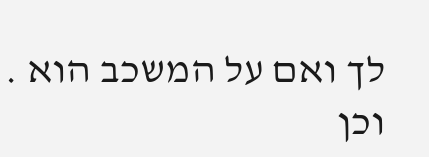לך ואם על המשכב הוא . וכן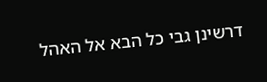דרשינן גבי כל הבא אל האהל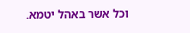וכל אשר באהל יטמא.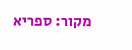מקור: ספריא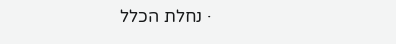· נחלת הכלל